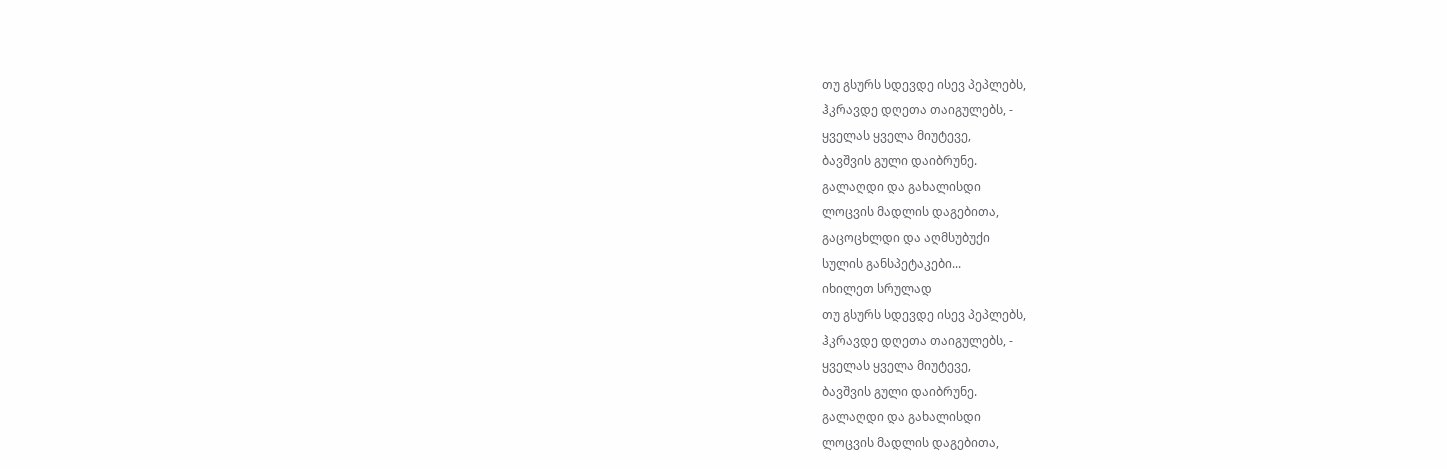თუ გსურს სდევდე ისევ პეპლებს,
ჰკრავდე დღეთა თაიგულებს, -
ყველას ყველა მიუტევე,
ბავშვის გული დაიბრუნე.
გალაღდი და გახალისდი
ლოცვის მადლის დაგებითა,
გაცოცხლდი და აღმსუბუქი
სულის განსპეტაკები...
იხილეთ სრულად
თუ გსურს სდევდე ისევ პეპლებს,
ჰკრავდე დღეთა თაიგულებს, -
ყველას ყველა მიუტევე,
ბავშვის გული დაიბრუნე.
გალაღდი და გახალისდი
ლოცვის მადლის დაგებითა,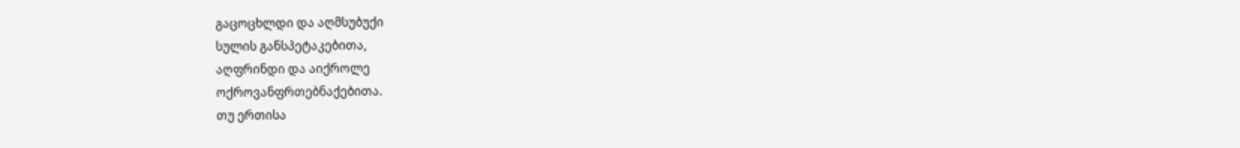გაცოცხლდი და აღმსუბუქი
სულის განსპეტაკებითა,
აღფრინდი და აიქროლე
ოქროვანფრთებნაქებითა.
თუ ერთისა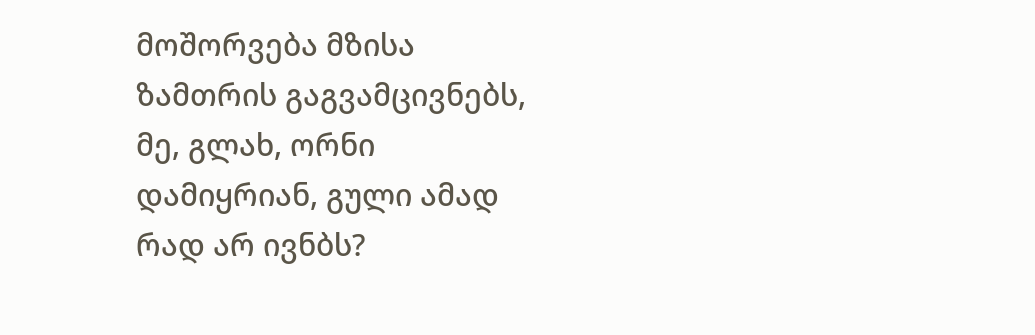მოშორვება მზისა ზამთრის გაგვამცივნებს,
მე, გლახ, ორნი დამიყრიან, გული ამად რად არ ივნბს?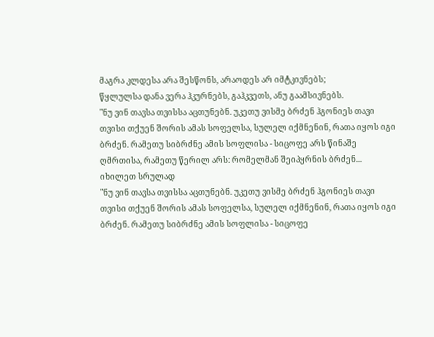მაგრა კლდესა არა შესწონს, არაოდეს არ იმტკივნებს;
წყლულსა დანა ვერა ჰკურნებს, გაჰკვეთს, ანუ გაამსივნებს.
"ნუ ვინ თავსა თვისსა აცთუნებნ. უკეთუ ვისმე ბრძენ ჰგონიეს თავი თვისი თქუენ შორის ამას სოფელსა, სულელ იქმნენინ, რათა იყოს იგი ბრძენ. რამეთუ სიბრძნე ამის სოფლისა - სიცოფე არს წინაშე ღმრთისა, რამეთუ წერილ არს: რომელმან შეიპყრნის ბრძენ...
იხილეთ სრულად
"ნუ ვინ თავსა თვისსა აცთუნებნ. უკეთუ ვისმე ბრძენ ჰგონიეს თავი თვისი თქუენ შორის ამას სოფელსა, სულელ იქმნენინ, რათა იყოს იგი ბრძენ. რამეთუ სიბრძნე ამის სოფლისა - სიცოფე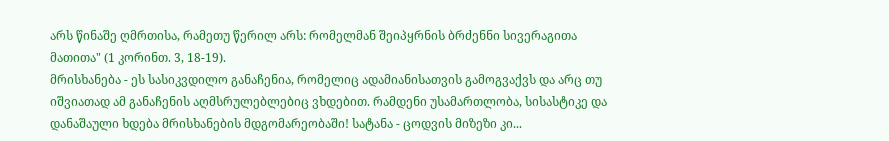არს წინაშე ღმრთისა, რამეთუ წერილ არს: რომელმან შეიპყრნის ბრძენნი სივერაგითა მათითა" (1 კორინთ. 3, 18-19).
მრისხანება - ეს სასიკვდილო განაჩენია, რომელიც ადამიანისათვის გამოგვაქვს და არც თუ იშვიათად ამ განაჩენის აღმსრულებლებიც ვხდებით. რამდენი უსამართლობა, სისასტიკე და დანაშაული ხდება მრისხანების მდგომარეობაში! სატანა - ცოდვის მიზეზი კი...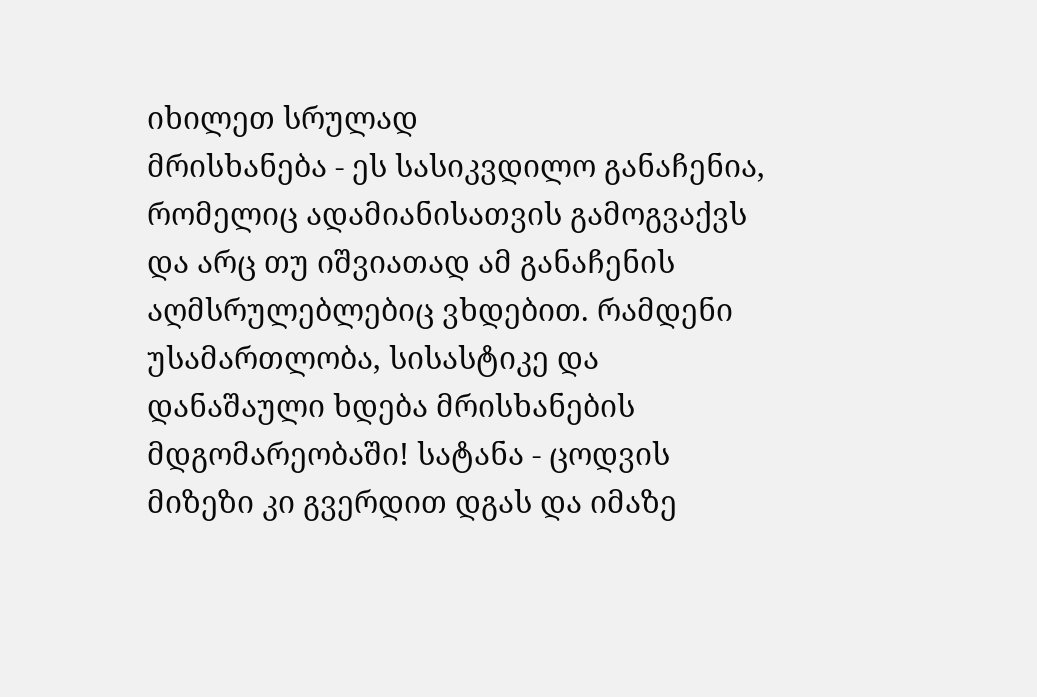იხილეთ სრულად
მრისხანება - ეს სასიკვდილო განაჩენია, რომელიც ადამიანისათვის გამოგვაქვს და არც თუ იშვიათად ამ განაჩენის აღმსრულებლებიც ვხდებით. რამდენი უსამართლობა, სისასტიკე და დანაშაული ხდება მრისხანების მდგომარეობაში! სატანა - ცოდვის მიზეზი კი გვერდით დგას და იმაზე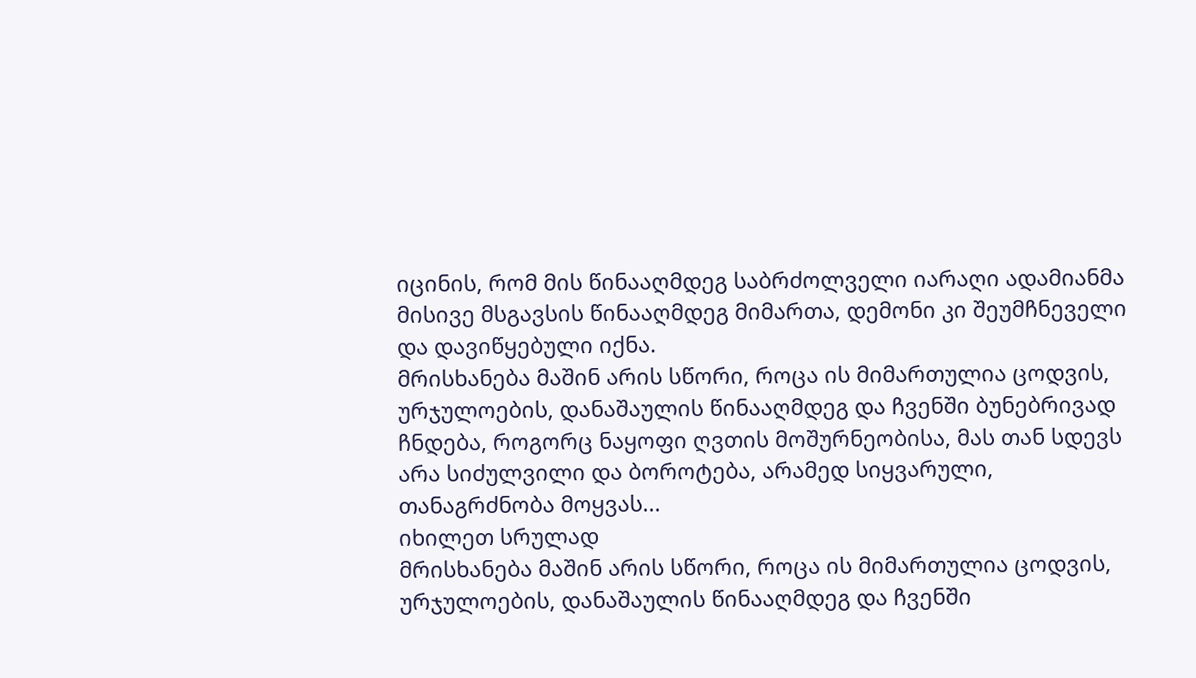იცინის, რომ მის წინააღმდეგ საბრძოლველი იარაღი ადამიანმა მისივე მსგავსის წინააღმდეგ მიმართა, დემონი კი შეუმჩნეველი და დავიწყებული იქნა.
მრისხანება მაშინ არის სწორი, როცა ის მიმართულია ცოდვის, ურჯულოების, დანაშაულის წინააღმდეგ და ჩვენში ბუნებრივად ჩნდება, როგორც ნაყოფი ღვთის მოშურნეობისა, მას თან სდევს არა სიძულვილი და ბოროტება, არამედ სიყვარული, თანაგრძნობა მოყვას...
იხილეთ სრულად
მრისხანება მაშინ არის სწორი, როცა ის მიმართულია ცოდვის, ურჯულოების, დანაშაულის წინააღმდეგ და ჩვენში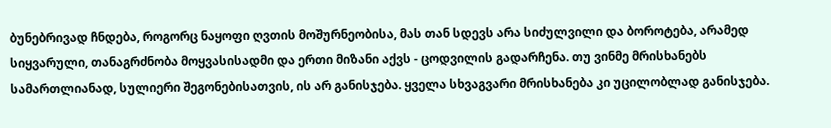ბუნებრივად ჩნდება, როგორც ნაყოფი ღვთის მოშურნეობისა, მას თან სდევს არა სიძულვილი და ბოროტება, არამედ სიყვარული, თანაგრძნობა მოყვასისადმი და ერთი მიზანი აქვს - ცოდვილის გადარჩენა. თუ ვინმე მრისხანებს სამართლიანად, სულიერი შეგონებისათვის, ის არ განისჯება. ყველა სხვაგვარი მრისხანება კი უცილობლად განისჯება.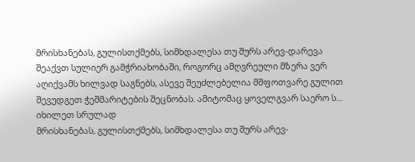მრისხანებას, გულისთქმებს, სიმხდალესა თუ შურს არევ-დარევა შეაქვთ სულიერ გამჭრიახობაში, როგორც ამღვრეული მზერა ვერ აღიქვამს ხილვად საგნებს, ასევე შეუძლებელია მშფოთვარე გულით შევუდგეთ ჭეშმარიტების შეცნობას. ამიტომაც ყოველგვარ საერო ს...
იხილეთ სრულად
მრისხანებას, გულისთქმებს, სიმხდალესა თუ შურს არევ-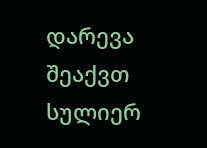დარევა შეაქვთ სულიერ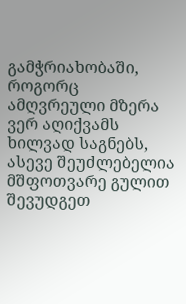გამჭრიახობაში, როგორც ამღვრეული მზერა ვერ აღიქვამს ხილვად საგნებს, ასევე შეუძლებელია მშფოთვარე გულით შევუდგეთ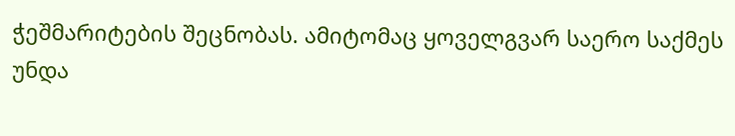ჭეშმარიტების შეცნობას. ამიტომაც ყოველგვარ საერო საქმეს უნდა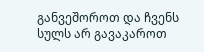განვეშოროთ და ჩვენს სულს არ გავაკაროთ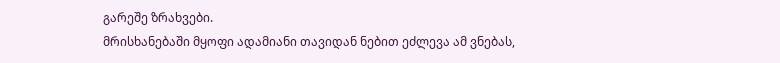გარეშე ზრახვები.
მრისხანებაში მყოფი ადამიანი თავიდან ნებით ეძლევა ამ ვნებას,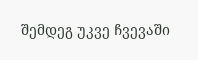შემდეგ უკვე ჩვევაში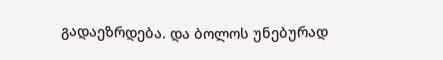გადაეზრდება. და ბოლოს უნებურად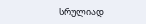სრულიად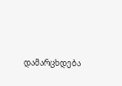დამარცხდება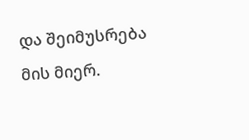და შეიმუსრება მის მიერ.